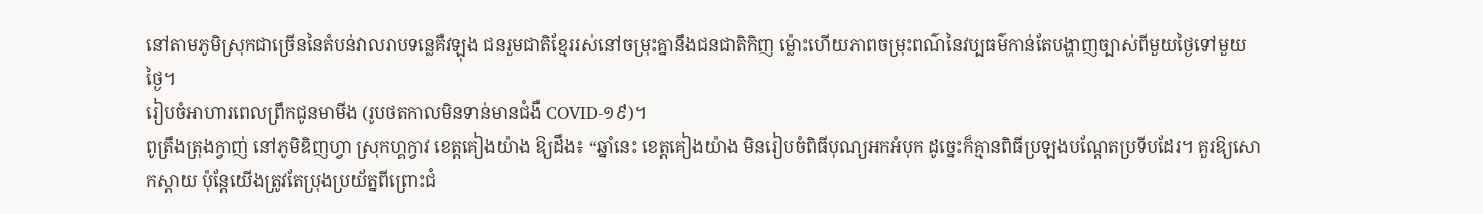នៅតាមភូមិស្រុកជាច្រើននៃតំបន់វាលរាបទន្លេគឺវឡុង ជនរួមជាតិខ្មែររស់នៅចម្រុះគ្នានឹងជនជាតិកិញ ម៉្លោះហើយភាពចម្រុះពណ៌នៃវប្បធម៌កាន់តែបង្ហាញច្បាស់ពីមួយថ្ងៃទៅមួយថ្ងៃ។
រៀបចំអាហារពេលព្រឹកជូនមាមីង (រូបថតកាលមិនទាន់មានជំងឺ COVID-១៩)។
ពូត្រឹងត្រុងក្វាញ់ នៅភូមិឌិញហ្វា ស្រុកហ្គក្វាវ ខេត្តគៀងយ៉ាង ឱ្យដឹង៖ “ឆ្នាំនេះ ខេត្តគៀងយ៉ាង មិនរៀបចំពិធីបុណ្យអកអំបុក ដូច្នេះក៏គ្មានពិធីប្រឡងបណ្ដែតប្រទីបដែរ។ គួរឱ្យសោកស្តាយ ប៉ុន្តែយើងត្រូវតែប្រុងប្រយ័ត្នពីព្រោះជំ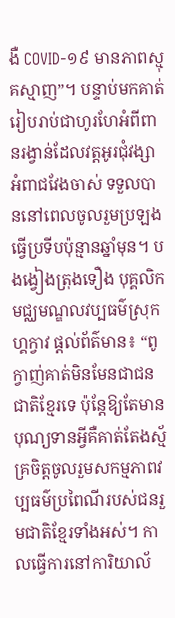ងឺ COVID-១៩ មានភាពស្មុគស្មាញ”។ បន្ទាប់មកគាត់រៀបរាប់ជាហូរហែអំពីពានរង្វាន់ដែលវត្តអូរជុំវង្សាអំពាជវែងចាស់ ទទួលបាននៅពេលចូលរួមប្រឡងធ្វើប្រទីបប៉ុន្មានឆ្នាំមុន។ បងង្វៀងត្រុងទឿង បុគ្គលិកមជ្ឈមណ្ឌលវប្បធម៌ស្រុកហ្គក្វាវ ផ្តល់ព័ត៌មាន៖ “ពូក្វាញ់គាត់មិនមែនជាជនជាតិខ្មែរទេ ប៉ុន្តែឱ្យតែមានបុណ្យទានអ្វីគឺគាត់តែងស្ម័គ្រចិត្តចូលរួមសកម្មភាពវប្បធម៌ប្រពៃណីរបស់ជនរួមជាតិខ្មែរទាំងអស់។ កាលធ្វើការនៅការិយាល័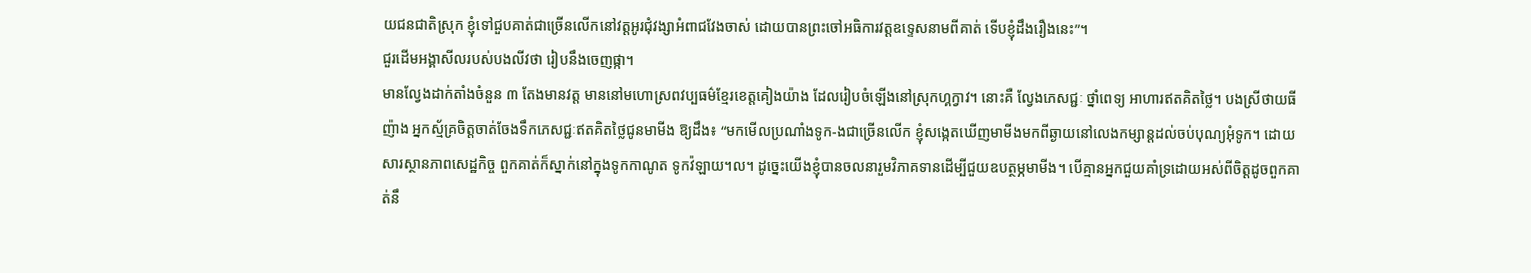យជនជាតិស្រុក ខ្ញុំទៅជួបគាត់ជាច្រើនលើកនៅវត្តអូរជុំវង្សាអំពាជវែងចាស់ ដោយបានព្រះចៅអធិការវត្តឧទ្ទេសនាមពីគាត់ ទើបខ្ញុំដឹងរឿងនេះ”។
ជួរដើមអង្គាសីលរបស់បងលីវថា រៀបនឹងចេញផ្កា។
មានល្វែងដាក់តាំងចំនួន ៣ តែងមានវត្ត មាននៅមហោស្រពវប្បធម៌ខ្មែរខេត្តគៀងយ៉ាង ដែលរៀបចំឡើងនៅស្រុកហ្គក្វាវ។ នោះគឺ ល្វែងភេសជ្ជៈ ថ្នាំពេទ្យ អាហារឥតគិតថ្លៃ។ បងស្រីថាយធីញ៉ាង អ្នកស្ម័គ្រចិត្តចាត់ចែងទឹកភេសជ្ជៈឥតគិតថ្លៃជូនមាមីង ឱ្យដឹង៖ “មកមើលប្រណាំងទូក-ងជាច្រើនលើក ខ្ញុំសង្កេតឃើញមាមីងមកពីឆ្ងាយនៅលេងកម្សាន្តដល់ចប់បុណ្យអុំទូក។ ដោយសារស្ថានភាពសេដ្ឋកិច្ច ពួកគាត់ក៏ស្នាក់នៅក្នុងទូកកាណូត ទូកវ៉ឡាយ។ល។ ដូច្នេះយើងខ្ញុំបានចលនារួមវិភាគទានដើម្បីជួយឧបត្ថម្ភមាមីង។ បើគ្មានអ្នកជួយគាំទ្រដោយអស់ពីចិត្តដូចពួកគាត់នឹ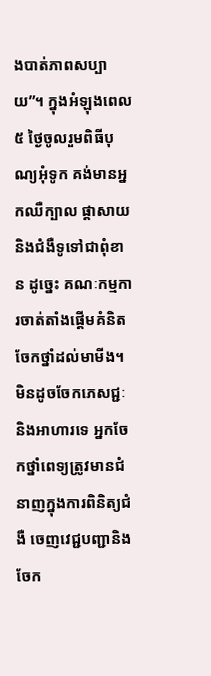ងបាត់ភាពសប្បាយ”។ ក្នុងអំឡុងពេល ៥ ថ្ងៃចូលរួមពិធីបុណ្យអុំទូក គង់មានអ្នកឈឺក្បាល ផ្តាសាយ និងជំងឺទូទៅជាពុំខាន ដូច្នេះ គណៈកម្មការចាត់តាំងផ្តើមគំនិតចែកថ្នាំដល់មាមីង។ មិនដូចចែកភេសជ្ជៈនិងអាហារទេ អ្នកចែកថ្នាំពេទ្យត្រូវមានជំនាញក្នុងការពិនិត្យជំងឺ ចេញវេជ្ជបញ្ជានិងចែក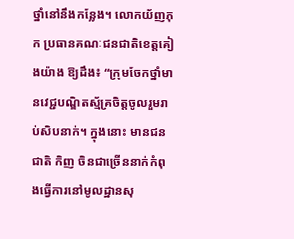ថ្នាំនៅនឹងកន្លែង។ លោកយ័ញភុក ប្រធានគណៈជនជាតិខេត្តគៀងយ៉ាង ឱ្យដឹង៖ “ក្រុមចែកថ្នាំមានវេជ្ជបណ្ឌិតស្ម័គ្រចិត្តចូលរួមរាប់សិបនាក់។ ក្នុងនោះ មានជនជាតិ កិញ ចិនជាច្រើននាក់កំពុងធ្វើការនៅមូលដ្ឋានសុ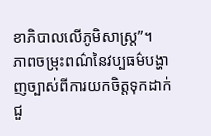ខាភិបាលលើភូមិសាស្រ្ត”។
ភាពចម្រុះពណ៌នៃវប្បធម៌បង្ហាញច្បាស់ពីការយកចិត្តទុកដាក់ ជួ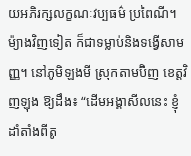យអភិរក្សលក្ខណៈវប្បធម៌ ប្រពៃណី។ ម៉្យាងវិញទៀត ក៏ជាទម្លាប់និងទង្វើសាមញ្ញ។ នៅភូមិឡងមី ស្រុកតាមប៊ិញ ខេត្តវិញឡុង ឱ្យដឹង៖ “ដើមអង្គាសីលនេះ ខ្ញុំដាំតាំងពីតូ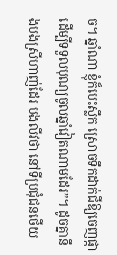ច។ ឆ្នាំណា ខ្ញុំក៏បេះស្លឹក ស្រោចទឹកដាក់ជីឱ្យចេញផ្កាដើម្បីទទួលបុណ្យចូលឆ្នាំវៀតណាមដែរ”។ ដូចគ្នានឹងបងស្រីហាញ់ដែរ បងលីវថា នៅទីប្រជុំជនថើយ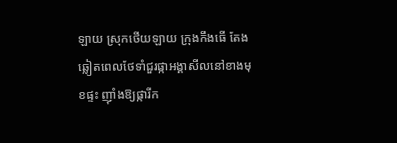ឡាយ ស្រុកថើយឡាយ ក្រុងកឹងធើ តែងឆ្លៀតពេលថែទាំជួរផ្កាអង្គាសីលនៅខាងមុខផ្ទះ ញុាំងឱ្យផ្ការីក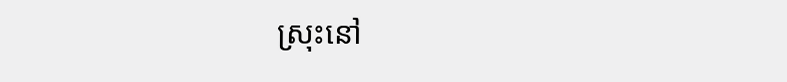ស្រុះនៅ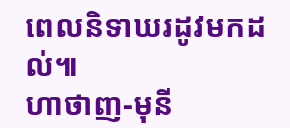ពេលនិទាឃរដូវមកដល់៕
ហាថាញ-មុនី